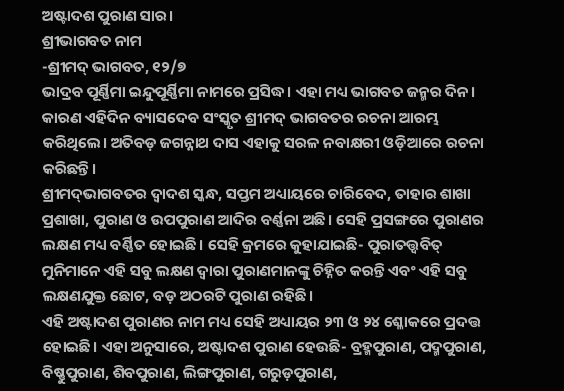ଅଷ୍ଟାଦଶ ପୁରାଣ ସାର।
ଶ୍ରୀଭାଗବତ ନାମ
-ଶ୍ରୀମଦ୍ ଭାଗବତ, ୧୨/୭
ଭାଦ୍ରବ ପୂର୍ଣ୍ଣିମା ଇନ୍ଦୁପୂର୍ଣ୍ଣିମା ନାମରେ ପ୍ରସିଦ୍ଧ। ଏହା ମଧ୍ୟ ଭାଗବତ ଜନ୍ମର ଦିନ। କାରଣ ଏହିଦିନ ବ୍ୟାସଦେବ ସଂସ୍କୃତ ଶ୍ରୀମଦ୍ ଭାଗବତର ରଚନା ଆରମ୍ଭ କରିଥିଲେ। ଅତିବଡ଼ ଜଗନ୍ନାଥ ଦାସ ଏହାକୁ ସରଳ ନବାକ୍ଷରୀ ଓଡ଼ିଆରେ ରଚନା କରିଛନ୍ତି।
ଶ୍ରୀମଦ୍‌ଭାଗବତର ଦ୍ୱାଦଶ ସ୍କନ୍ଧ, ସପ୍ତମ ଅଧ୍ୟାୟରେ ଚାରିବେଦ, ତାହାର ଶାଖା ପ୍ରଶାଖା, ପୁରାଣ ଓ ଉପପୁରାଣ ଆଦିର ବର୍ଣ୍ଣନା ଅଛି। ସେହି ପ୍ରସଙ୍ଗରେ ପୁରାଣର ଲକ୍ଷଣ ମଧ୍ୟ ବର୍ଣ୍ଣିତ ହୋଇଛି। ସେହି କ୍ରମରେ କୁହାଯାଇଛି- ପୁରାତତ୍ତ୍ୱବିତ୍ ମୁନିମାନେ ଏହି ସବୁ ଲକ୍ଷଣ ଦ୍ୱାରା ପୁରାଣମାନଙ୍କୁ ଚିହ୍ନିତ କରନ୍ତି ଏବଂ ଏହି ସବୁ ଲକ୍ଷଣଯୁକ୍ତ ଛୋଟ, ବଡ଼ ଅଠରଟି ପୁରାଣ ରହିଛି।
ଏହି ଅଷ୍ଟାଦଶ ପୁରାଣର ନାମ ମଧ୍ୟ ସେହି ଅଧ୍ୟାୟର ୨୩ ଓ ୨୪ ଶ୍ଳୋକରେ ପ୍ରଦତ୍ତ ହୋଇଛି। ଏହା ଅନୁସାରେ, ଅଷ୍ଟାଦଶ ପୁରାଣ ହେଉଛି- ବ୍ରହ୍ମପୁରାଣ, ପଦ୍ମପୁରାଣ, ବିଷ୍ଣୁପୁରାଣ, ଶିବପୁରାଣ, ଲିଙ୍ଗପୁରାଣ, ଗରୁଡ଼ପୁରାଣ,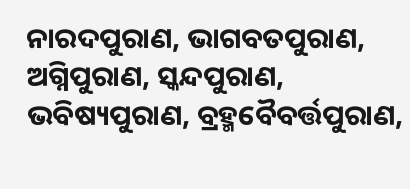ନାରଦପୁରାଣ, ଭାଗବତପୁରାଣ, ଅଗ୍ନିପୁରାଣ, ସ୍କନ୍ଦପୁରାଣ, ଭବିଷ୍ୟପୁରାଣ, ବ୍ରହ୍ମବୈବର୍ତ୍ତପୁରାଣ,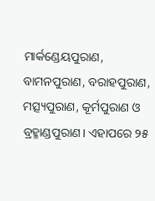ମାର୍କଣ୍ଡେୟପୁରାଣ, ବାମନପୁରାଣ, ବରାହପୁରାଣ, ମତ୍ସ୍ୟପୁରାଣ, କୂର୍ମପୁରାଣ ଓ ବ୍ରହ୍ମାଣ୍ଡପୁରାଣ। ଏହାପରେ ୨୫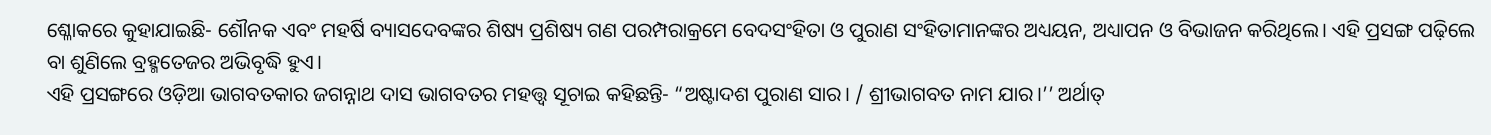ଶ୍ଳୋକରେ କୁହାଯାଇଛି- ଶୌନକ ଏବଂ ମହର୍ଷି ବ୍ୟାସଦେବଙ୍କର ଶିଷ୍ୟ ପ୍ରଶିଷ୍ୟ ଗଣ ପରମ୍ପରାକ୍ରମେ ବେଦସଂହିତା ଓ ପୁରାଣ ସଂହିତାମାନଙ୍କର ଅଧ୍ୟୟନ, ଅଧ୍ୟାପନ ଓ ବିଭାଜନ କରିଥିଲେ। ଏହି ପ୍ରସଙ୍ଗ ପଢ଼ିଲେ ବା ଶୁଣିଲେ ବ୍ରହ୍ମତେଜର ଅଭିବୃଦ୍ଧି ହୁଏ।
ଏହି ପ୍ରସଙ୍ଗରେ ଓଡ଼ିଆ ଭାଗବତକାର ଜଗନ୍ନାଥ ଦାସ ଭାଗବତର ମହତ୍ତ୍ୱ ସୂଚାଇ କହିଛନ୍ତି- “ଅଷ୍ଟାଦଶ ପୁରାଣ ସାର। / ଶ୍ରୀଭାଗବତ ନାମ ଯାର।’’ ଅର୍ଥାତ୍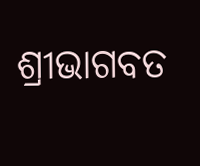ଶ୍ରୀଭାଗବତ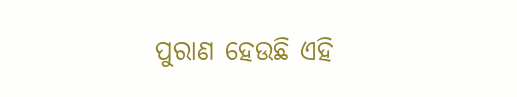ପୁରାଣ ହେଉଛି ଏହି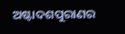ଅଷ୍ଟାଦଶପୁରାଣର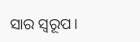ସାର ସ୍ୱରୂପ।